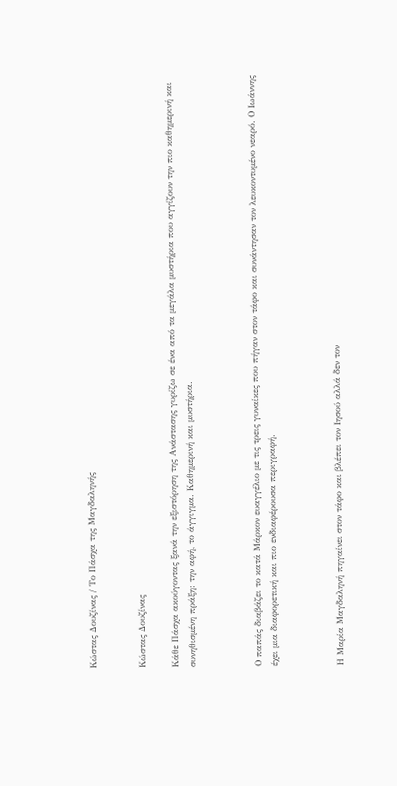Κώστας Δουζίνας / Το Πάσχα της Μαγδαληνής


Κώστας Δουζίνας

Κάθε Πάσχα ακούγοντας ξανά την εξιστόρηση της Ανάστασης γυρίζω σε ένα από τα μεγάλα μυστήρια που αγγίζουν την πιο καθημερινή και συνηθισμένη πράξη: την αφή, το άγγιγμα. Καθημερινή και μυστήρια.



Ο παπάς διαβάζει το κατά Μάρκον ευαγγέλιο με τις τρεις γυναίκες που πήγαν στον τάφο και συνάντησαν τον λευκοντυμένο νεαρό. Ο Ιωάννης έχει μια διαφορετική και πιο ενδιαφέρουσα περιγραφή.



Η Μαρία Μαγδαληνή πηγαίνει στον τάφο και βλέπει τον Ιησού αλλά δεν τον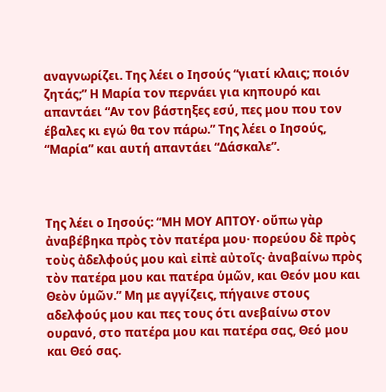αναγνωρίζει. Της λέει ο Ιησούς “γιατί κλαις; ποιόν ζητάς;” Η Μαρία τον περνάει για κηπουρό και απαντάει “Αν τον βάστηξες εσύ, πες μου που τον έβαλες κι εγώ θα τον πάρω.” Της λέει ο Ιησούς, “Μαρία” και αυτή απαντάει “Δάσκαλε”.



Της λέει ο Ιησούς: “ΜΗ ΜΟΥ ΑΠΤΟΥ· οὔπω γὰρ ἀναβέβηκα πρὸς τὸν πατέρα μου· πορεύου δὲ πρὸς τοὺς ἀδελφούς μου καὶ εἰπὲ αὐτοῖς· ἀναβαίνω πρὸς τὸν πατέρα μου και πατέρα ὑμῶν, και Θεόν μου και Θεὸν ὑμῶν.” Μη με αγγίζεις, πήγαινε στους αδελφούς μου και πες τους ότι ανεβαίνω στον ουρανό, στο πατέρα μου και πατέρα σας, Θεό μου και Θεό σας.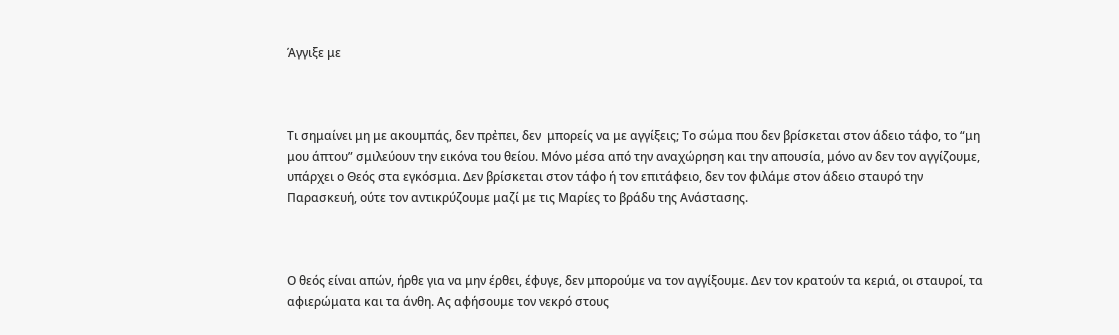Άγγιξε με



Τι σημαίνει μη με ακουμπάς, δεν πρἐπει, δεν  μπορείς να με αγγίξεις; Το σώμα που δεν βρίσκεται στον άδειο τάφο, το “μη μου άπτου” σμιλεύουν την εικόνα του θείου. Μόνο μέσα από την αναχώρηση και την απουσία, μόνο αν δεν τον αγγίζουμε, υπάρχει ο Θεός στα εγκόσμια. Δεν βρίσκεται στον τάφο ή τον επιτάφειο, δεν τον φιλάμε στον άδειο σταυρό την Παρασκευή, ούτε τον αντικρύζουμε μαζί με τις Μαρίες το βράδυ της Ανάστασης.



Ο θεός είναι απών, ήρθε για να μην έρθει, έφυγε, δεν μπορούμε να τον αγγίξουμε. Δεν τον κρατούν τα κεριά, οι σταυροί, τα αφιερώματα και τα άνθη. Ας αφήσουμε τον νεκρό στους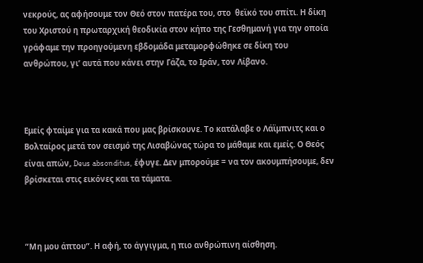νεκρούς, ας αφήσουμε τον Θεό στον πατέρα του, στο  θεϊκό του σπίτι. Η δίκη του Χριστού η πρωταρχική θεοδικία στον κήπο της Γεσθημανή για την οποία γράφαμε την προηγούμενη εβδομάδα μεταμορφώθηκε σε δίκη του ανθρώπου, γι’ αυτά που κάνει στην Γάζα, το Ιράν, τον Λίβανο.



Εμείς φταίμε για τα κακά που μας βρίσκουνε. Το κατάλαβε ο Λάϊμπνιτς και ο Βολταίρος μετά τον σεισμό της Λισαβώνας τώρα το μάθαμε και εμείς. Ο Θεός είναι απών, Deus absonditus, έφυγε. Δεν μπορούμε = να τον ακουμπήσουμε, δεν βρίσκεται στις εικόνες και τα τάματα.



“Μη μου άπτου”. Η αφή, το άγγιγμα, η πιο ανθρώπινη αίσθηση.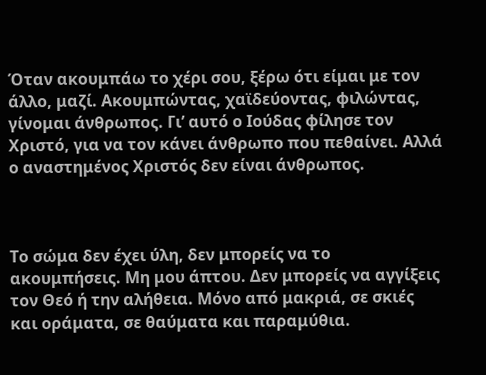Όταν ακουμπάω το χέρι σου, ξέρω ότι είμαι με τον άλλο, μαζί. Ακουμπώντας, χαϊδεύοντας, φιλώντας, γίνομαι άνθρωπος. Γι’ αυτό ο Ιούδας φίλησε τον Χριστό, για να τον κάνει άνθρωπο που πεθαίνει. Αλλά ο αναστημένος Χριστός δεν είναι άνθρωπος.



Το σώμα δεν έχει ύλη, δεν μπορείς να το ακουμπήσεις. Μη μου άπτου. Δεν μπορείς να αγγίξεις τον Θεό ή την αλήθεια. Μόνο από μακριά, σε σκιές και οράματα, σε θαύματα και παραμύθια.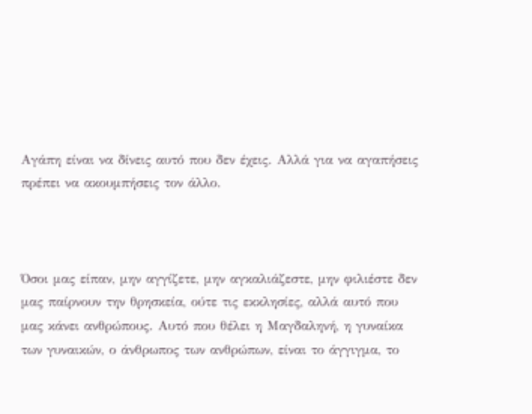Αγάπη είναι να δίνεις αυτό που δεν έχεις. Αλλά για να αγαπήσεις πρέπει να ακουμπήσεις τον άλλο.



Όσοι μας είπαν, μην αγγίζετε, μην αγκαλιάζεστε, μην φιλιέστε δεν μας παίρνουν την θρησκεία, ούτε τις εκκλησίες, αλλά αυτό που μας κάνει ανθρώπους. Αυτό που θέλει η Μαγδαληνή, η γυναίκα των γυναικών, ο άνθρωπος των ανθρώπων, είναι το άγγιγμα, το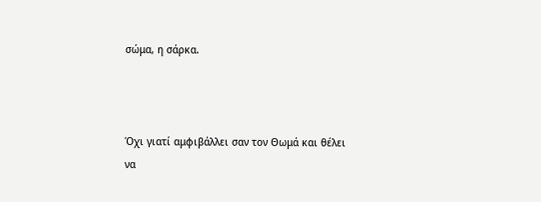σώμα, η σάρκα.



Όχι γιατί αμφιβάλλει σαν τον Θωμά και θέλει να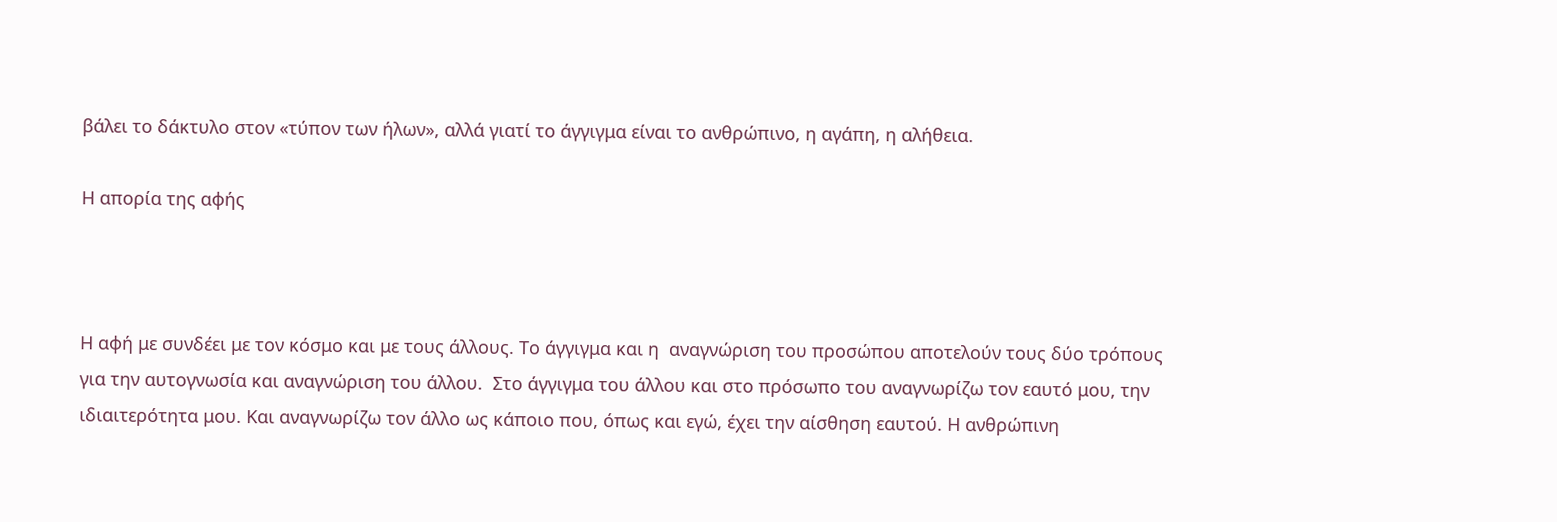βάλει το δάκτυλο στον «τύπον των ήλων», αλλά γιατί το άγγιγμα είναι το ανθρώπινο, η αγάπη, η αλήθεια.

Η απορία της αφής



Η αφή με συνδέει με τον κόσμο και με τους άλλους. Το άγγιγμα και η  αναγνώριση του προσώπου αποτελούν τους δύο τρόπους για την αυτογνωσία και αναγνώριση του άλλου.  Στο άγγιγμα του άλλου και στο πρόσωπο του αναγνωρίζω τον εαυτό μου, την ιδιαιτερότητα μου. Και αναγνωρίζω τον άλλο ως κάποιο που, όπως και εγώ, έχει την αίσθηση εαυτού. Η ανθρώπινη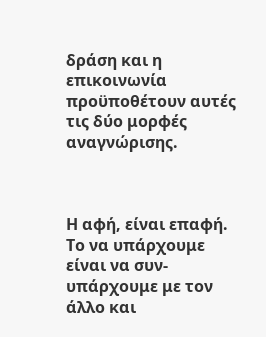δράση και η επικοινωνία προϋποθέτουν αυτές τις δύο μορφές αναγνώρισης.



Η αφή, είναι επαφή. Το να υπάρχουμε είναι να συν-υπάρχουμε με τον άλλο και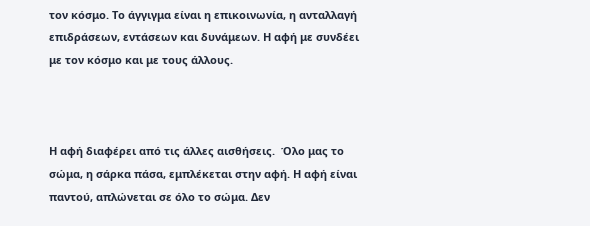τον κόσμο. Το άγγιγμα είναι η επικοινωνία, η ανταλλαγή επιδράσεων, εντάσεων και δυνάμεων. Η αφή με συνδέει με τον κόσμο και με τους άλλους.



Η αφή διαφέρει από τις άλλες αισθήσεις.  Όλο μας το σώμα, η σάρκα πάσα, εμπλέκεται στην αφή. Η αφή είναι παντού, απλώνεται σε όλο το σώμα. Δεν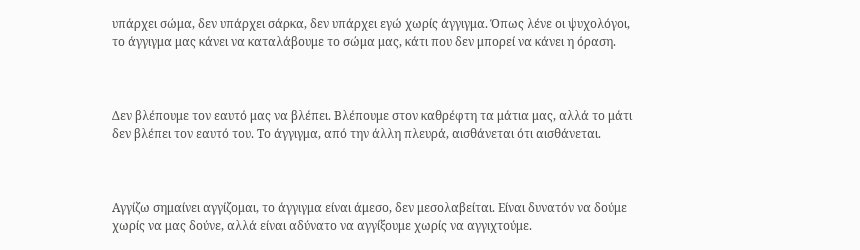υπάρχει σώμα, δεν υπάρχει σάρκα, δεν υπάρχει εγώ χωρίς άγγιγμα. Όπως λένε οι ψυχολόγοι, το άγγιγμα μας κάνει να καταλάβουμε το σώμα μας, κάτι που δεν μπορεί να κάνει η όραση.



Δεν βλέπουμε τον εαυτό μας να βλέπει. Βλέπουμε στον καθρέφτη τα μάτια μας, αλλά το μάτι δεν βλέπει τον εαυτό του. Το άγγιγμα, από την άλλη πλευρά, αισθάνεται ότι αισθάνεται.



Αγγίζω σημαίνει αγγίζομαι, το άγγιγμα είναι άμεσο, δεν μεσολαβείται. Είναι δυνατόν να δούμε χωρίς να μας δούνε, αλλά είναι αδύνατο να αγγίξουμε χωρίς να αγγιχτούμε.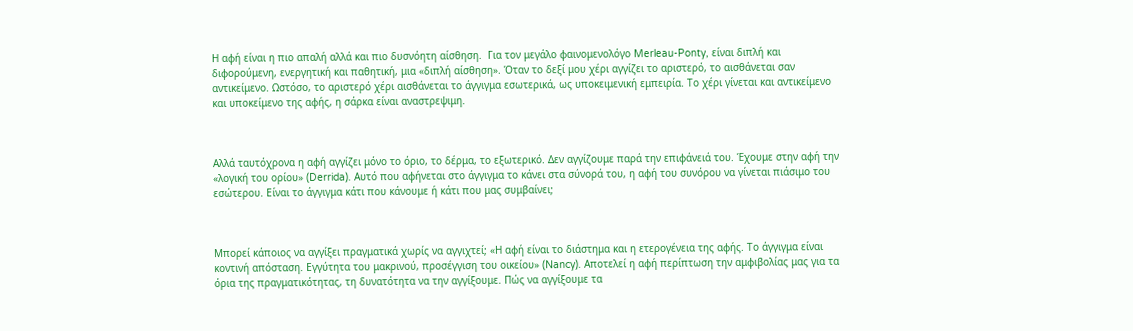Η αφή είναι η πιο απαλή αλλά και πιο δυσνόητη αίσθηση.  Για τον μεγάλο φαινομενολόγο Merleau-Ponty, είναι διπλή και διφορούμενη, ενεργητική και παθητική, μια «διπλή αίσθηση». Όταν το δεξί μου χέρι αγγίζει το αριστερό, το αισθάνεται σαν αντικείμενο. Ωστόσο, το αριστερό χέρι αισθάνεται το άγγιγμα εσωτερικά, ως υποκειμενική εμπειρία. Το χέρι γίνεται και αντικείμενο και υποκείμενο της αφής, η σάρκα είναι αναστρεψιμη.



Αλλά ταυτόχρονα η αφή αγγίζει μόνο το όριο, το δέρμα, το εξωτερικό. Δεν αγγίζουμε παρά την επιφάνειά του. Έχουμε στην αφή την «λογική του ορίου» (Derrida). Aυτό που αφήνεται στο άγγιγμα το κάνει στα σύνορά του, η αφή του συνόρου να γίνεται πιάσιμο του εσώτερου. Είναι το άγγιγμα κάτι που κάνουμε ή κάτι που μας συμβαίνει;



Μπορεί κάποιος να αγγίξει πραγματικά χωρίς να αγγιχτεί; «Η αφή είναι το διάστημα και η ετερογένεια της αφής. Το άγγιγμα είναι κοντινή απόσταση. Εγγύτητα του μακρινού, προσέγγιση του οικείου» (Nancy). Αποτελεί η αφή περίπτωση την αμφιβολίας μας για τα όρια της πραγματικότητας, τη δυνατότητα να την αγγίξουμε. Πώς να αγγίξουμε τα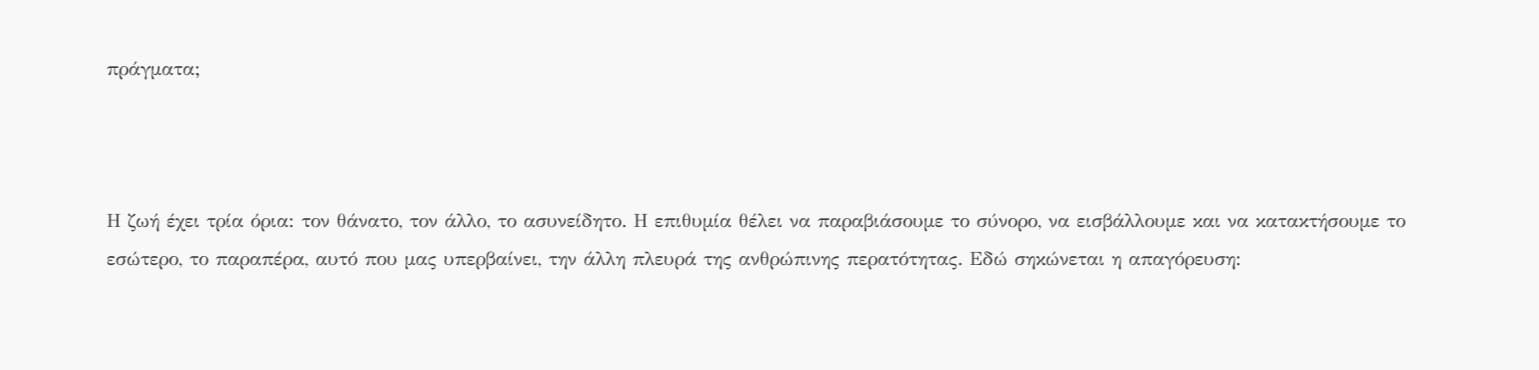πράγματα;



Η ζωή έχει τρία όρια: τον θάνατο, τον άλλο, το ασυνείδητο. Η επιθυμία θέλει να παραβιάσουμε το σύνορο, να εισβάλλουμε και να κατακτήσουμε το εσώτερο, το παραπέρα, αυτό που μας υπερβαίνει, την άλλη πλευρά της ανθρώπινης περατότητας. Εδώ σηκώνεται η απαγόρευση: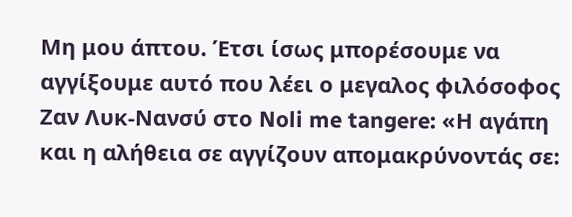Μη μου άπτου. Έτσι ίσως μπορέσουμε να αγγίξουμε αυτό που λέει ο μεγαλος φιλόσοφος Ζαν Λυκ-Νανσύ στο Noli me tangere: «Η αγάπη και η αλήθεια σε αγγίζουν απομακρύνοντάς σε: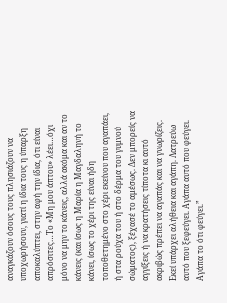αναγκάζουν όσους τους πλησιάζουν να υποχωρήσουν, γιατί η ίδια τους η ύπαρξη αποκαλύπτει, στην αφή την ίδια, ότι είναι απρόσιτες…Το «Μη μου άπτου» λέει…όχι μόνο να μην το κάνεις, αλλά ακόμα και αν το κάνεις (και ίσως η Μαρία η Μαγδαληνή το κάνει, ίσως το χέρι της είναι ήδη τοποθετημένο στο χέρι εκείνου που αγαπάει, ή στα ρούχα του ή στο δέρμα του γυμνού σώματος), ξέχασέ το αμέσως. Δεν μπορείς να αγγίξεις ή να κρατήσεις τίποτα κι αυτό ακριβώς πρέπει να αγαπάς και να γνωρίζεις. Εκεί υπάρχει αλήθεια και αγάπη. Λατρεύω αυτό που ξεφεύγει. Αγάπα αυτό που φεύγει. Αγάπα το ότι φεύγει.”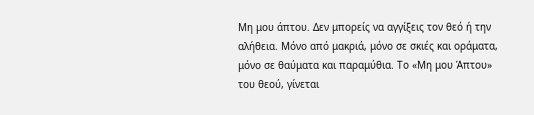Μη μου άπτου. Δεν μπορείς να αγγίξεις τον θεό ή την αλήθεια. Μόνο από μακριά, μόνο σε σκιές και οράματα, μόνο σε θαύματα και παραμύθια. Το «Μη μου Άπτου» του θεού, γίνεται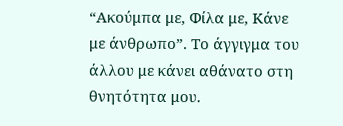“Ακούμπα με, Φίλα με, Κάνε με άνθρωπο”. Το άγγιγμα του άλλου με κάνει αθάνατο στη θνητότητα μου.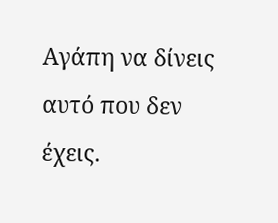Αγάπη να δίνεις αυτό που δεν έχεις.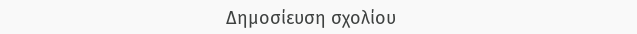Δημοσίευση σχολίου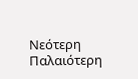Νεότερη Παλαιότερη